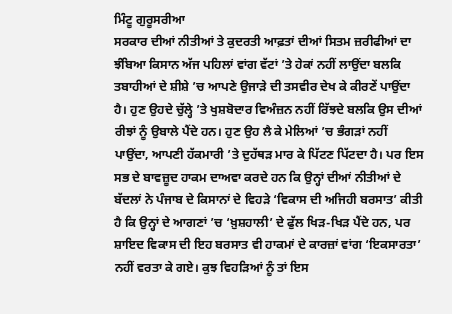ਮਿੰਟੂ ਗੁਰੂਸਰੀਆ
ਸਰਕਾਰ ਦੀਆਂ ਨੀਤੀਆਂ ਤੇ ਕੁਦਰਤੀ ਆਫ਼ਤਾਂ ਦੀਆਂ ਸਿਤਮ ਜ਼ਰੀਫੀਆਂ ਦਾ ਝੰਬਿਆ ਕਿਸਾਨ ਅੱਜ ਪਹਿਲਾਂ ਵਾਂਗ ਵੱਟਾਂ ’ਤੇ ਹੇਕਾਂ ਨਹੀਂ ਲਾਉਂਦਾ ਬਲਕਿ ਤਬਾਹੀਆਂ ਦੇ ਸ਼ੀਸ਼ੇ ’ਚ ਆਪਣੇ ਉਜਾੜੇ ਦੀ ਤਸਵੀਰ ਦੇਖ ਕੇ ਕੀਰਣੇਂ ਪਾਉਂਦਾ ਹੈ। ਹੁਣ ਉਹਦੇ ਚੁੱਲ੍ਹੇ ’ਤੇ ਖੁਸ਼ਬੋਦਾਰ ਵਿਅੰਜ਼ਨ ਨਹੀਂ ਰਿੱਝਦੇ ਬਲਕਿ ਉਸ ਦੀਆਂ ਰੀਝਾਂ ਨੂੰ ਉਬਾਲੇ ਪੈਂਦੇ ਹਨ। ਹੁਣ ਉਹ ਲੈ ਕੇ ਮੇਲਿਆਂ ’ਚ ਭੰਗੜਾਂ ਨਹੀਂ ਪਾਉਂਦਾ, ਆਪਣੀ ਹੱਕਮਾਰੀ ’ਤੇ ਦੁਹੱਥੜ ਮਾਰ ਕੇ ਪਿੱਟਣ ਪਿੱਟਦਾ ਹੈ। ਪਰ ਇਸ ਸਭ ਦੇ ਬਾਵਜ਼ੂਦ ਹਾਕਮ ਦਾਅਵਾ ਕਰਦੇ ਹਨ ਕਿ ਉਨ੍ਹਾਂ ਦੀਆਂ ਨੀਤੀਆਂ ਦੇ ਬੱਦਲਾਂ ਨੇ ਪੰਜਾਬ ਦੇ ਕਿਸਾਨਾਂ ਦੇ ਵਿਹੜੇ ‘ਵਿਕਾਸ ਦੀ ਅਜਿਹੀ ਬਰਸਾਤ’ ਕੀਤੀ ਹੈ ਕਿ ਉਨ੍ਹਾਂ ਦੇ ਆਗਣਾਂ ’ਚ ‘ਖ਼ੁਸ਼ਹਾਲੀ’ ਦੇ ਫੁੱਲ ਖਿੜ-ਖਿੜ ਪੈਂਦੇ ਹਨ, ਪਰ ਸ਼ਾਇਦ ਵਿਕਾਸ ਦੀ ਇਹ ਬਰਸਾਤ ਵੀ ਹਾਕਮਾਂ ਦੇ ਕਾਰਜ਼ਾਂ ਵਾਂਗ ‘ਇਕਸਾਰਤਾ’ ਨਹੀਂ ਵਰਤਾ ਕੇ ਗਏ। ਕੁਝ ਵਿਹੜਿਆਂ ਨੂੰ ਤਾਂ ਇਸ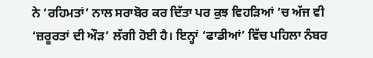ਨੇ ‘ਰਹਿਮਤਾਂ’ ਨਾਲ ਸਰਾਬੋਰ ਕਰ ਦਿੱਤਾ ਪਰ ਕੁਝ ਵਿਹੜਿਆਂ ’ਚ ਅੱਜ ਵੀ ‘ਜ਼ਰੂਰਤਾਂ ਦੀ ਔੜ’ ਲੱਗੀ ਹੋਈ ਹੈ। ਇਨ੍ਹਾਂ ‘ਫਾਡੀਆਂ’ ਵਿੱਚ ਪਹਿਲਾ ਨੰਬਰ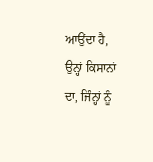ਆਉਂਦਾ ਹੈ, ਉਨ੍ਹਾਂ ਕਿਸਾਨਾਂ ਦਾ, ਜਿੰਨ੍ਹਾਂ ਨੂੰ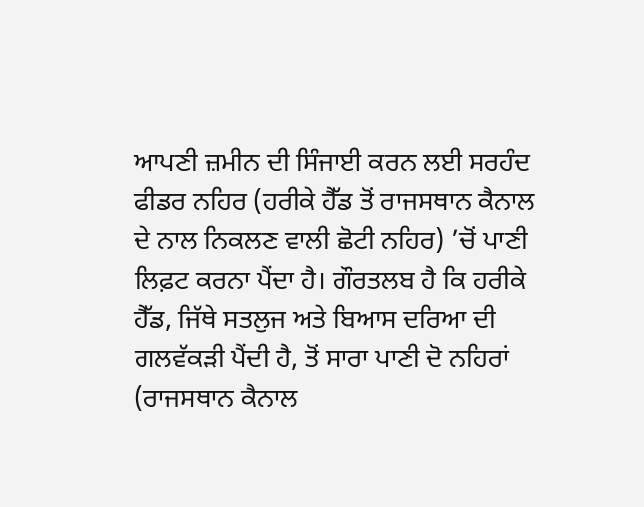ਆਪਣੀ ਜ਼ਮੀਨ ਦੀ ਸਿੰਜਾਈ ਕਰਨ ਲਈ ਸਰਹੰਦ ਫੀਡਰ ਨਹਿਰ (ਹਰੀਕੇ ਹੈੱਡ ਤੋਂ ਰਾਜਸਥਾਨ ਕੈਨਾਲ ਦੇ ਨਾਲ ਨਿਕਲਣ ਵਾਲੀ ਛੋਟੀ ਨਹਿਰ) ’ਚੋਂ ਪਾਣੀ ਲਿਫ਼ਟ ਕਰਨਾ ਪੈਂਦਾ ਹੈ। ਗੌਰਤਲਬ ਹੈ ਕਿ ਹਰੀਕੇ ਹੈੱਡ, ਜਿੱਥੇ ਸਤਲੁਜ ਅਤੇ ਬਿਆਸ ਦਰਿਆ ਦੀ ਗਲਵੱਕੜੀ ਪੈਂਦੀ ਹੈ, ਤੋਂ ਸਾਰਾ ਪਾਣੀ ਦੋ ਨਹਿਰਾਂ (ਰਾਜਸਥਾਨ ਕੈਨਾਲ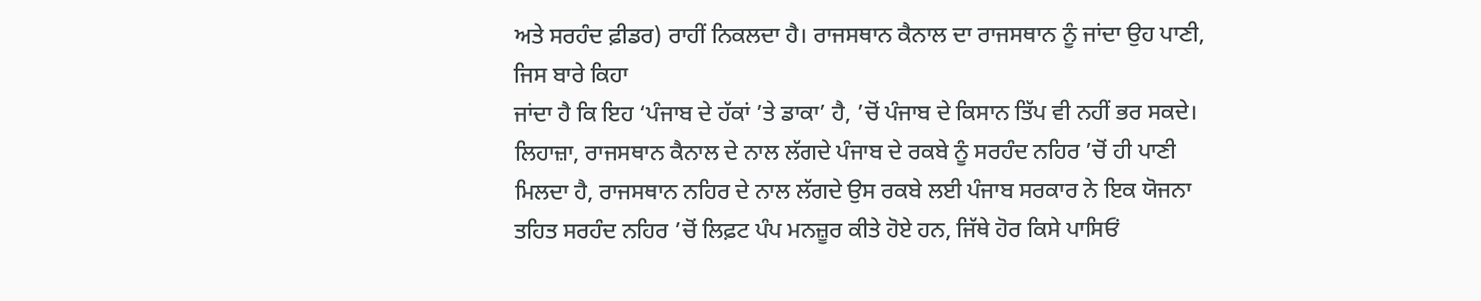ਅਤੇ ਸਰਹੰਦ ਫ਼ੀਡਰ) ਰਾਹੀਂ ਨਿਕਲਦਾ ਹੈ। ਰਾਜਸਥਾਨ ਕੈਨਾਲ ਦਾ ਰਾਜਸਥਾਨ ਨੂੰ ਜਾਂਦਾ ਉਹ ਪਾਣੀ, ਜਿਸ ਬਾਰੇ ਕਿਹਾ
ਜਾਂਦਾ ਹੈ ਕਿ ਇਹ ‘ਪੰਜਾਬ ਦੇ ਹੱਕਾਂ ’ਤੇ ਡਾਕਾ’ ਹੈ, ’ਚੋਂ ਪੰਜਾਬ ਦੇ ਕਿਸਾਨ ਤਿੱਪ ਵੀ ਨਹੀਂ ਭਰ ਸਕਦੇ। ਲਿਹਾਜ਼ਾ, ਰਾਜਸਥਾਨ ਕੈਨਾਲ ਦੇ ਨਾਲ ਲੱਗਦੇ ਪੰਜਾਬ ਦੇ ਰਕਬੇ ਨੂੰ ਸਰਹੰਦ ਨਹਿਰ ’ਚੋਂ ਹੀ ਪਾਣੀ ਮਿਲਦਾ ਹੈ, ਰਾਜਸਥਾਨ ਨਹਿਰ ਦੇ ਨਾਲ ਲੱਗਦੇ ਉਸ ਰਕਬੇ ਲਈ ਪੰਜਾਬ ਸਰਕਾਰ ਨੇ ਇਕ ਯੋਜਨਾ ਤਹਿਤ ਸਰਹੰਦ ਨਹਿਰ ’ਚੋਂ ਲਿਫ਼ਟ ਪੰਪ ਮਨਜ਼ੂਰ ਕੀਤੇ ਹੋਏ ਹਨ, ਜਿੱਥੇ ਹੋਰ ਕਿਸੇ ਪਾਸਿਓਂ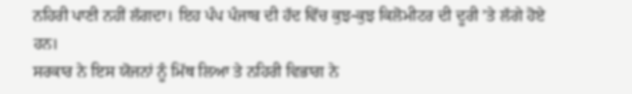ਨਹਿਰੀ ਪਾਣੀ ਨਹੀਂ ਲੱਗਦਾ। ਇਹ ਪੰਪ ਪੰਜਾਬ ਦੀ ਹੱਦ ਵਿੱਚ ਕੁਝ-ਕੁਝ ਕਿਲੋਮੀਟਰ ਦੀ ਦੂਰੀ ’ਤੇ ਲੱਗੇ ਹੋਏ ਹਨ।
ਸਰਕਾਰ ਨੇ ਇਸ ਯੋਜਨਾਂ ਨੂੰ ਮਿੱਥ ਲਿਆ ਤੇ ਨਹਿਰੀ ਵਿਭਾਗ ਨੇ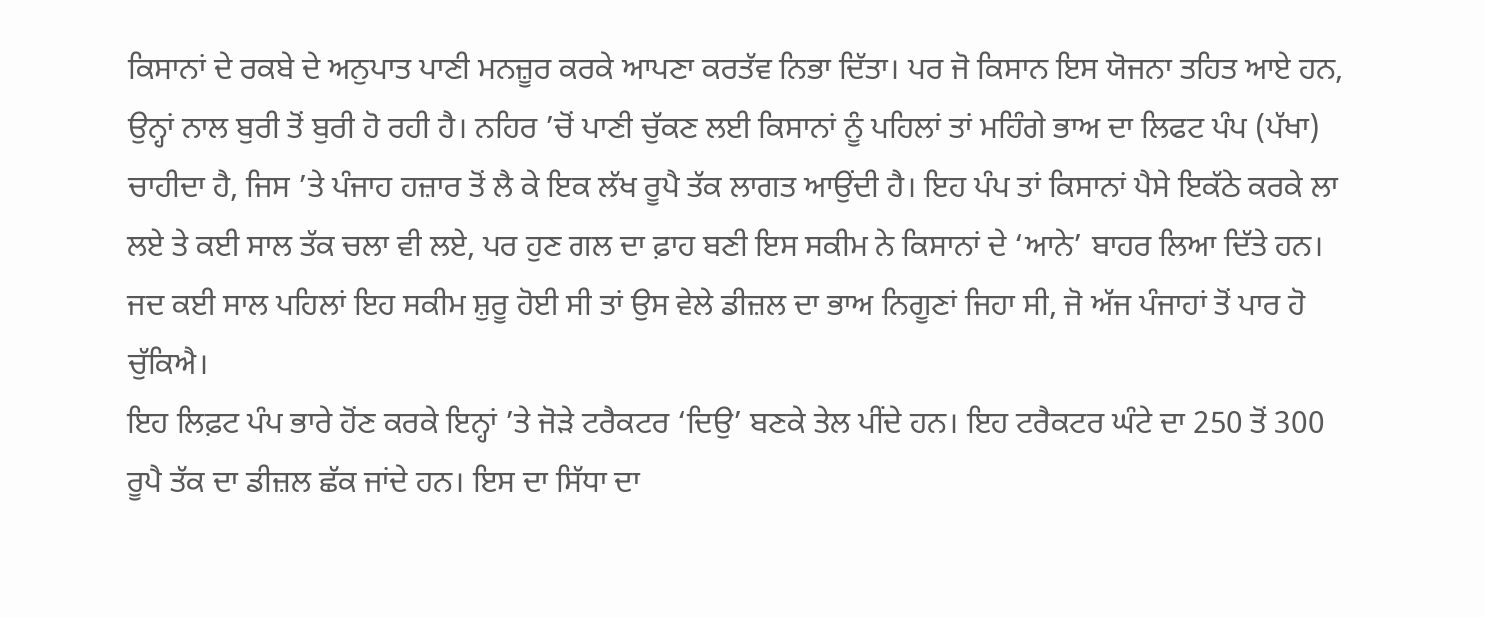ਕਿਸਾਨਾਂ ਦੇ ਰਕਬੇ ਦੇ ਅਨੁਪਾਤ ਪਾਣੀ ਮਨਜ਼ੂਰ ਕਰਕੇ ਆਪਣਾ ਕਰਤੱਵ ਨਿਭਾ ਦਿੱਤਾ। ਪਰ ਜੋ ਕਿਸਾਨ ਇਸ ਯੋਜਨਾ ਤਹਿਤ ਆਏ ਹਨ, ਉਨ੍ਹਾਂ ਨਾਲ ਬੁਰੀ ਤੋਂ ਬੁਰੀ ਹੋ ਰਹੀ ਹੈ। ਨਹਿਰ ’ਚੋਂ ਪਾਣੀ ਚੁੱਕਣ ਲਈ ਕਿਸਾਨਾਂ ਨੂੰ ਪਹਿਲਾਂ ਤਾਂ ਮਹਿੰਗੇ ਭਾਅ ਦਾ ਲਿਫਟ ਪੰਪ (ਪੱਖਾ) ਚਾਹੀਦਾ ਹੈ, ਜਿਸ ’ਤੇ ਪੰਜਾਹ ਹਜ਼ਾਰ ਤੋਂ ਲੈ ਕੇ ਇਕ ਲੱਖ ਰੂਪੈ ਤੱਕ ਲਾਗਤ ਆਉਂਦੀ ਹੈ। ਇਹ ਪੰਪ ਤਾਂ ਕਿਸਾਨਾਂ ਪੈਸੇ ਇਕੱਠੇ ਕਰਕੇ ਲਾ ਲਏ ਤੇ ਕਈ ਸਾਲ ਤੱਕ ਚਲਾ ਵੀ ਲਏ, ਪਰ ਹੁਣ ਗਲ ਦਾ ਫ਼ਾਹ ਬਣੀ ਇਸ ਸਕੀਮ ਨੇ ਕਿਸਾਨਾਂ ਦੇ ‘ਆਨੇ’ ਬਾਹਰ ਲਿਆ ਦਿੱਤੇ ਹਨ। ਜਦ ਕਈ ਸਾਲ ਪਹਿਲਾਂ ਇਹ ਸਕੀਮ ਸ਼ੁਰੂ ਹੋਈ ਸੀ ਤਾਂ ਉਸ ਵੇਲੇ ਡੀਜ਼ਲ ਦਾ ਭਾਅ ਨਿਗੂਣਾਂ ਜਿਹਾ ਸੀ, ਜੋ ਅੱਜ ਪੰਜਾਹਾਂ ਤੋਂ ਪਾਰ ਹੋ ਚੁੱਕਿਐ।
ਇਹ ਲਿਫ਼ਟ ਪੰਪ ਭਾਰੇ ਹੋਂਣ ਕਰਕੇ ਇਨ੍ਹਾਂ ’ਤੇ ਜੋੜੇ ਟਰੈਕਟਰ ‘ਦਿਉ’ ਬਣਕੇ ਤੇਲ ਪੀਂਦੇ ਹਨ। ਇਹ ਟਰੈਕਟਰ ਘੰਟੇ ਦਾ 250 ਤੋਂ 300 ਰੂਪੈ ਤੱਕ ਦਾ ਡੀਜ਼ਲ ਛੱਕ ਜਾਂਦੇ ਹਨ। ਇਸ ਦਾ ਸਿੱਧਾ ਦਾ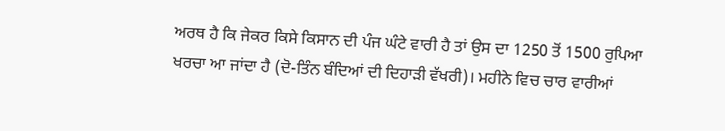ਅਰਥ ਹੈ ਕਿ ਜੇਕਰ ਕਿਸੇ ਕਿਸਾਨ ਦੀ ਪੰਜ ਘੰਟੇ ਵਾਰੀ ਹੈ ਤਾਂ ਉਸ ਦਾ 1250 ਤੋਂ 1500 ਰੁਪਿਆ ਖਰਚਾ ਆ ਜਾਂਦਾ ਹੈ (ਦੋ-ਤਿੰਨ ਬੰਦਿਆਂ ਦੀ ਦਿਹਾੜੀ ਵੱਖਰੀ)। ਮਹੀਨੇ ਵਿਚ ਚਾਰ ਵਾਰੀਆਂ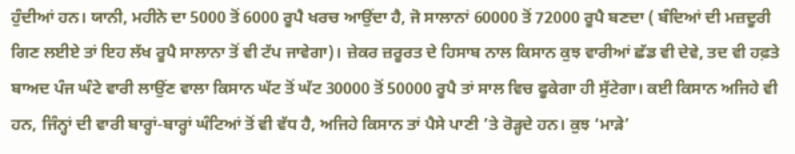ਹੁੰਦੀਆਂ ਹਨ। ਯਾਨੀ, ਮਹੀਨੇ ਦਾ 5000 ਤੋਂ 6000 ਰੂਪੈ ਖਰਚ ਆਉਂਦਾ ਹੈ, ਜੋ ਸਾਲਾਨਾਂ 60000 ਤੋਂ 72000 ਰੂਪੈ ਬਣਦਾ ( ਬੰਦਿਆਂ ਦੀ ਮਜ਼ਦੂਰੀ ਗਿਣ ਲਈਏ ਤਾਂ ਇਹ ਲੱਖ ਰੂਪੈ ਸਾਲਾਨਾ ਤੋਂ ਵੀ ਟੱਪ ਜਾਵੇਗਾ)। ਜ਼ੇਕਰ ਜ਼ਰੂਰਤ ਦੇ ਹਿਸਾਬ ਨਾਲ ਕਿਸਾਨ ਕੁਝ ਵਾਰੀਆਂ ਛੱਡ ਵੀ ਦੇਵੇ, ਤਦ ਵੀ ਹਫ਼ਤੇ ਬਾਅਦ ਪੰਜ ਘੰਟੇ ਵਾਰੀ ਲਾਉਂਣ ਵਾਲਾ ਕਿਸਾਨ ਘੱਟ ਤੋਂ ਘੱਟ 30000 ਤੋਂ 50000 ਰੂਪੈ ਤਾਂ ਸਾਲ ਵਿਚ ਫੂਕੇਗਾ ਹੀ ਸੁੱਟੇਗਾ। ਕਈ ਕਿਸਾਨ ਅਜਿਹੇ ਵੀ ਹਨ, ਜਿੰਨ੍ਹਾਂ ਦੀ ਵਾਰੀ ਬਾਰ੍ਹਾਂ-ਬਾਰ੍ਹਾਂ ਘੰਟਿਆਂ ਤੋਂ ਵੀ ਵੱਧ ਹੈ, ਅਜਿਹੇ ਕਿਸਾਨ ਤਾਂ ਪੈਸੇ ਪਾਣੀ ’ਤੇ ਰੋੜ੍ਹਦੇ ਹਨ। ਕੁਝ ‘ਮਾੜੇ’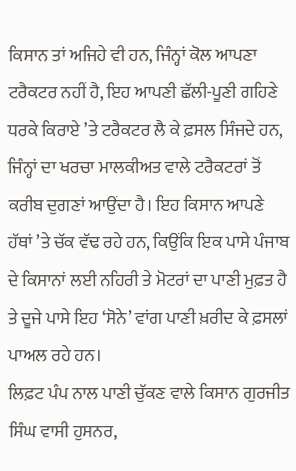ਕਿਸਾਨ ਤਾਂ ਅਜਿਹੇ ਵੀ ਹਨ, ਜਿੰਨ੍ਹਾਂ ਕੋਲ ਆਪਣਾ ਟਰੈਕਟਰ ਨਹੀਂ ਹੈ, ਇਹ ਆਪਣੀ ਛੱਲੀ-ਪੂਣੀ ਗਹਿਣੇ ਧਰਕੇ ਕਿਰਾਏ ’ਤੇ ਟਰੈਕਟਰ ਲੈ ਕੇ ਫ਼ਸਲ ਸਿੰਜਦੇ ਹਨ, ਜਿੰਨ੍ਹਾਂ ਦਾ ਖਰਚਾ ਮਾਲਕੀਅਤ ਵਾਲੇ ਟਰੈਕਟਰਾਂ ਤੋਂ ਕਰੀਬ ਦੁਗਣਾਂ ਆਉਂਦਾ ਹੈ। ਇਹ ਕਿਸਾਨ ਆਪਣੇ ਹੱਥਾਂ ’ਤੇ ਚੱਕ ਵੱਢ ਰਹੇ ਹਨ, ਕਿਉਂਕਿ ਇਕ ਪਾਸੇ ਪੰਜਾਬ ਦੇ ਕਿਸਾਨਾਂ ਲਈ ਨਹਿਰੀ ਤੇ ਮੋਟਰਾਂ ਦਾ ਪਾਣੀ ਮੁਫ਼ਤ ਹੈ ਤੇ ਦੂਜੇ ਪਾਸੇ ਇਹ ‘ਸੋਨੇ’ ਵਾਂਗ ਪਾਣੀ ਖ਼ਰੀਦ ਕੇ ਫ਼ਸਲਾਂ ਪਾਅਲ ਰਹੇ ਹਨ।
ਲਿਫ਼ਟ ਪੰਪ ਨਾਲ ਪਾਣੀ ਚੁੱਕਣ ਵਾਲੇ ਕਿਸਾਨ ਗੁਰਜੀਤ ਸਿੰਘ ਵਾਸੀ ਹੁਸਨਰ,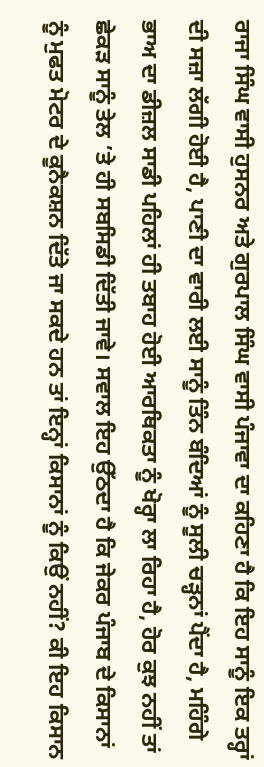ਰਾਜਾ ਸਿੰਘ ਵਾਸੀ ਹੁਸਨਰ ਅਤੇ ਗੁਰਪਾਲ ਸਿੰਘ ਵਾਸੀ ਪੰਜਾਵਾ ਦਾ ਕਹਿਣਾ ਹੈ ਕਿ ਇਹ ਸਾਨੂੰ ਇਕ ਤਰ੍ਹਾਂ ਦੀ ਸਜ਼ਾ ਲੱਗੀ ਹੋਈ ਹੈ, ਪਾਣੀ ਦਾ ਵਾਰੀ ਲਈ ਸਾਨੂੰ ਤਿੰਨ ਬੰਦਿਆਂ ਨੂੰ ਸੂਲੀ ਚੜ੍ਹਨਾਂ ਪੈਂਦਾ ਹੈ, ਮਹਿੰਗੇ ਭਾਅ ਦਾ ਡੀਜ਼ਲ ਸਾਡੀ ਪਹਿਲਾਂ ਹੀ ਤਬਾਹ ਹੋਈ ਆਰਥਿਕਤਾ ਨੂੰ ਖੋਰ੍ਹਾ ਲਾ ਰਿਹਾ ਹੈ, ਹੋਰ ਕੁਝ ਨਹੀਂ ਤਾਂ ਛੇਕੜ ਸਾਨੂੰ ਤੇਲ ’ਤੇ ਹੀ ਸਬਸਿਡੀ ਦਿੱਤੀ ਜਾਵੇ। ਸਵਾਲ ਇਹ ਉੱਠਦਾ ਹੈ ਕਿ ਜੇਕਰ ਪੰਜਾਬ ਦੇ ਕਿਸਾਨਾਂ ਨੂੰ ਮੁਫਤ ਮੋਟਰ ਦੇ ਕੂਨੈਕਸ਼ਨ ਦਿੱਤੇ ਜਾ ਸਕਦੇ ਹਨ ਤਾਂ ਇਨ੍ਹਾਂ ਕਿਸਾਨਾਂ ਨੂੰ ਕਿਉਂ ਨਹੀਂ? ਕੀ ਇਹ ਕਿਸਾਨ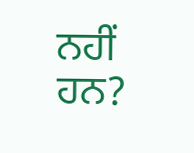ਨਹੀਂ ਹਨ?